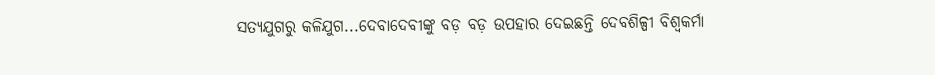ସତ୍ୟଯୁଗରୁ କଳିଯୁଗ...ଦେବାଦେବୀଙ୍କୁ ବଡ଼ ବଡ଼ ଉପହାର ଦେଇଛନ୍ତି ଦେବଶିଳ୍ପୀ ବିଶ୍ବକର୍ମା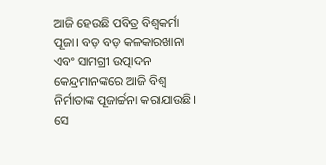ଆଜି ହେଉଛି ପବିତ୍ର ବିଶ୍ବକର୍ମା ପୂଜା। ବଡ଼ ବଡ଼ କଳକାରଖାନା ଏବଂ ସାମଗ୍ରୀ ଉତ୍ପାଦନ କେନ୍ଦ୍ରମାନଙ୍କରେ ଆଜି ବିଶ୍ବ ନିର୍ମାତାଙ୍କ ପୂଜାର୍ଚ୍ଚନା କରାଯାଉଛି। ସେ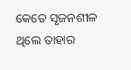କେତେ ସୃଜନଶୀଳ ଥିଲେ ତାହାର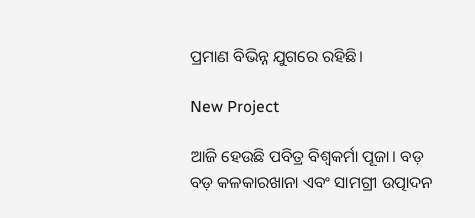ପ୍ରମାଣ ବିଭିନ୍ନ ଯୁଗରେ ରହିଛି।

New Project

ଆଜି ହେଉଛି ପବିତ୍ର ବିଶ୍ବକର୍ମା ପୂଜା। ବଡ଼ ବଡ଼ କଳକାରଖାନା ଏବଂ ସାମଗ୍ରୀ ଉତ୍ପ‌ାଦନ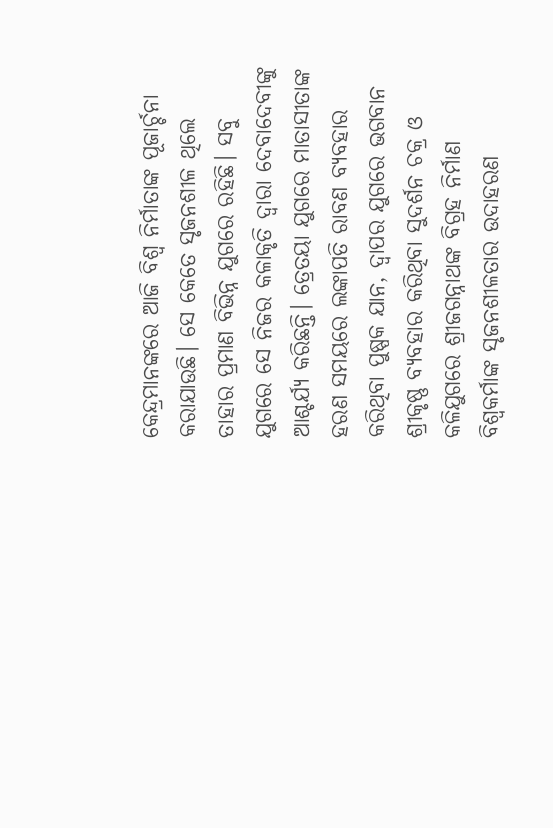କେନ୍ଦ୍ରମାନଙ୍କରେ ଆଜି ବିଶ୍ବ ନିର୍ମାତାଙ୍କ ପୂଜାର୍ଚ୍ଚନା କରାଯାଉଛି। ସେ କେତେ ସୃଜନଶୀଳ ଥିଲେ ତାହାର ପ୍ରମାଣ ବିଭିନ୍ନ ଯୁଗରେ ରହିଛି। ସବୁ ଯୁଗରେ ସେ ନିଜର କଳାକୃତି ଦ୍ବାରା ଦେବାଦେବୀଙ୍କୁ ଆଶ୍ଚର୍ଯ୍ୟ କରିଛନ୍ତି। ତ୍ରେତୟା ଯୁଗରେ ମାତାସୀତାଙ୍କ ହରଣ ସମୟରେ ଲଙ୍କାପତି ରାବଣ ବ୍ୟବହାର କରିଥିବା ପୁଷ୍ପକ ଯାନ, ଦ୍ବାପର ଯୁଗରେ ଭଗବାନ ଶ୍ରୀକୃଷ୍ଣ ବ୍ୟବହାର କରିଥିବା ସୁଦର୍ଶନ ଚକ୍ର ଓ କଳିଯୁଗରେ ଶ୍ରୀଜଗନ୍ନାଥଙ୍କ ବିଗ୍ରହ ନିର୍ମାଣ ବିଶ୍ବକର୍ମାଙ୍କ ସୃଜନଶୀଳତାର ଉଦାହରଣ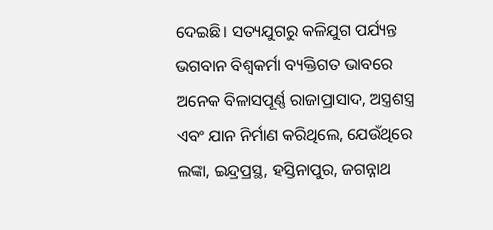ଦେଇଛି। ସତ୍ୟଯୁଗରୁ କଳିଯୁଗ ପର୍ଯ୍ୟନ୍ତ ଭଗବାନ ବିଶ୍ୱକର୍ମା ବ୍ୟକ୍ତିଗତ ଭାବରେ ଅନେକ ବିଳାସପୂର୍ଣ୍ଣ ରାଜାପ୍ରାସାଦ, ଅସ୍ତ୍ରଶସ୍ତ୍ର ଏବଂ ଯାନ ନିର୍ମାଣ କରିଥିଲେ, ଯେଉଁଥିରେ ଲଙ୍କା, ଇନ୍ଦ୍ରପ୍ରସ୍ଥ, ହସ୍ତିନାପୁର, ଜଗନ୍ନାଥ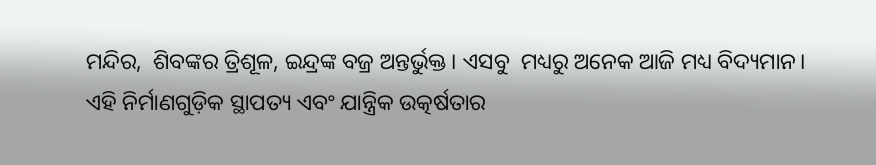ମନ୍ଦିର,  ଶିବଙ୍କର ତ୍ରିଶୂଳ, ଇନ୍ଦ୍ରଙ୍କ ବଜ୍ର ଅନ୍ତର୍ଭୁକ୍ତ। ଏସବୁ  ମଧ୍ୟରୁ ଅନେକ ଆଜି ମଧ୍ୟ ବିଦ୍ୟମାନ। ଏହି ନିର୍ମାଣଗୁଡ଼ିକ ସ୍ଥାପତ୍ୟ ଏବଂ ଯାନ୍ତ୍ରିକ ଉତ୍କର୍ଷତାର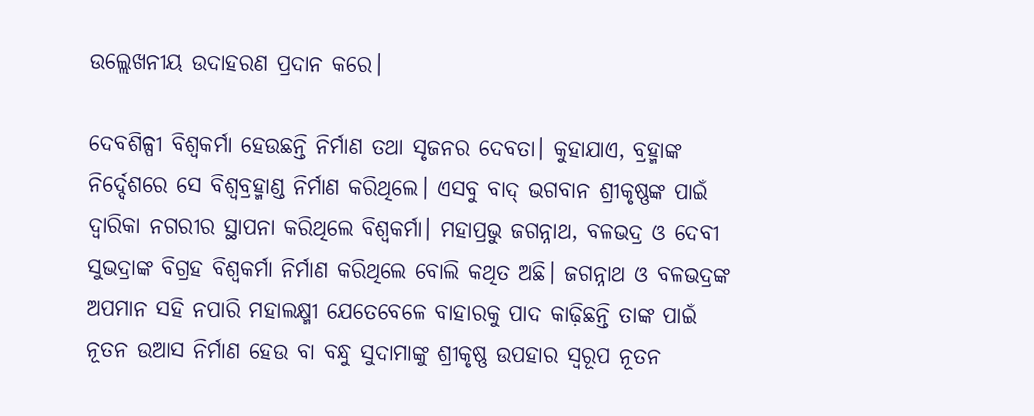ଉଲ୍ଲେଖନୀୟ ଉଦାହରଣ ପ୍ରଦାନ କରେ।

ଦେବଶିଳ୍ପୀ ବିଶ୍ବକର୍ମା ହେଉଛନ୍ତି ନିର୍ମାଣ ତଥା ସୃଜନର ଦେବତା। କୁହାଯାଏ, ବ୍ରହ୍ମାଙ୍କ ନିର୍ଦ୍ଦେଶରେ ସେ ବିଶ୍ବବ୍ରହ୍ମାଣ୍ଡ ନିର୍ମାଣ କରିଥିଲେ। ଏସବୁ ବାଦ୍‌ ଭଗବାନ ଶ୍ରୀକୃଷ୍ଣଙ୍କ ପାଇଁ ଦ୍ବାରିକା ନଗରୀର ସ୍ଥାପନା କରିଥିଲେ ବିଶ୍ବକର୍ମା। ମହାପ୍ରଭୁ ଜଗନ୍ନାଥ, ବଳଭଦ୍ର ଓ ଦେବୀ ସୁଭଦ୍ରାଙ୍କ ବିଗ୍ରହ ବିଶ୍ବକର୍ମା ନିର୍ମାଣ କରିଥିଲେ ବୋଲି କଥିତ ଅଛି। ଜଗନ୍ନାଥ ଓ ବଳଭଦ୍ରଙ୍କ ଅପମାନ ସହି ନପାରି ମହାଲକ୍ଷ୍ମୀ ଯେତେବେଳେ ବାହାରକୁ ପାଦ କାଢ଼ିଛନ୍ତି ତାଙ୍କ ପାଇଁ ନୂତନ ଉଆସ ନିର୍ମାଣ ହେଉ ବା ବନ୍ଧୁ ସୁଦାମାଙ୍କୁ ଶ୍ରୀକୃଷ୍ଣ ଉପହାର ସ୍ବରୂପ ନୂତନ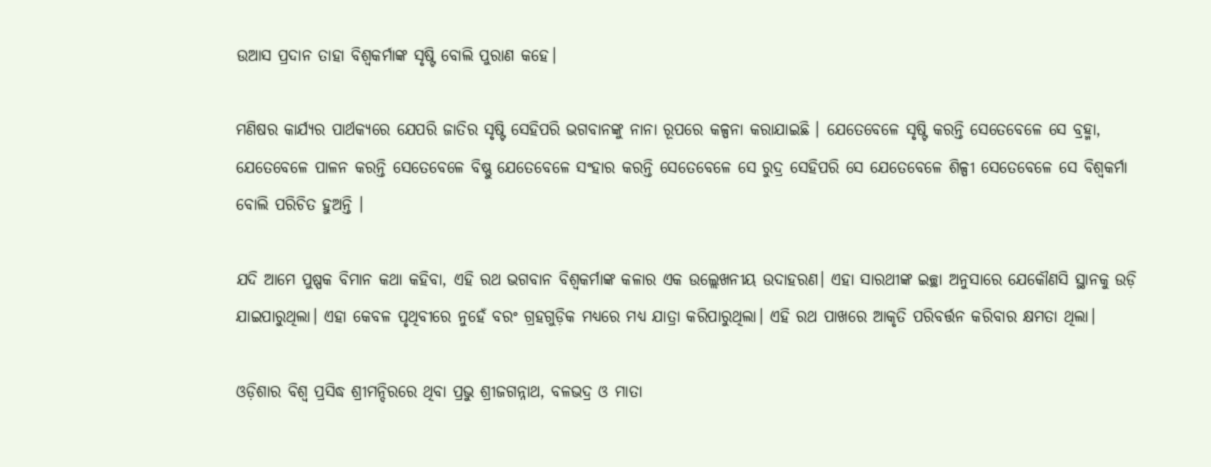ଉଆସ ପ୍ରଦାନ ତାହା ବିଶ୍ବକର୍ମାଙ୍କ ସୃଷ୍ଟି ବୋଲି ପୁରାଣ କହେ।

ମଣିଷର କାର୍ଯ୍ୟର ପାର୍ଥକ୍ୟରେ ଯେପରି ଜାତିର ସୃଷ୍ଟି ସେହିପରି ଭଗବାନଙ୍କୁ ନାନା ରୂପରେ କଳ୍ପନା କରାଯାଇଛି । ଯେତେବେଳେ ସୃଷ୍ଟି କରନ୍ତି ସେତେବେଳେ ସେ ବ୍ରହ୍ମା, ଯେତେବେଳେ ପାଳନ କରନ୍ତି ସେତେବେଳେ ବିଷ୍ଣୁ ଯେତେବେଳେ ସଂହାର କରନ୍ତି ସେତେବେଳେ ସେ ରୁଦ୍ର ସେହିପରି ସେ ଯେତେବେଳେ ଶିଳ୍ପୀ ସେତେବେଳେ ସେ ବିଶ୍ୱକର୍ମା ବୋଲି ପରିଚିତ ହୁଅନ୍ତି ।

ଯଦି ଆମେ ପୁଷ୍ପକ ବିମାନ କଥା‌ କହିବା‌, ଏହି ରଥ ଭଗବାନ ବିଶ୍ୱକର୍ମାଙ୍କ କଳାର ଏକ ଉଲ୍ଲେଖନୀୟ ଉଦାହରଣ। ଏହା ସାରଥୀଙ୍କ ଇଚ୍ଛା ଅନୁସାରେ ଯେକୌଣସି ସ୍ଥାନକୁ ଉଡ଼ି ଯାଇପାରୁଥିଲା। ଏହା କେବଳ ପୃଥିବୀରେ ନୁହେଁ ବରଂ ଗ୍ରହଗୁଡ଼ିକ ମଧ୍ୟରେ ମଧ୍ୟ ଯାତ୍ରା କରିପାରୁଥିଲା। ଏହି ରଥ ପାଖରେ ଆକୃତି ପରିବର୍ତ୍ତନ କରିବାର କ୍ଷମତା ଥିଲା।

ଓଡ଼ିଶାର ବିଶ୍ୱ ପ୍ରସିଦ୍ଧ ଶ୍ରୀମନ୍ଦିରରେ ଥିବା ପ୍ରଭୁ ଶ୍ରୀଜଗନ୍ନାଥ, ବଳଭଦ୍ର ଓ ମାତା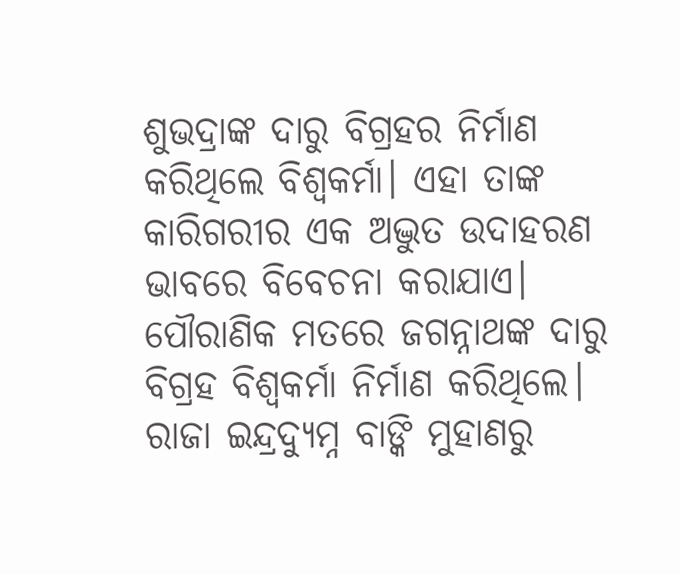ଶୁଭଦ୍ରାଙ୍କ ଦାରୁ ବିଗ୍ରହର ନିର୍ମାଣ କରିଥିଲେ ବିଶ୍ୱକର୍ମା। ଏହା ତାଙ୍କ କାରିଗରୀର ଏକ ଅଦ୍ଭୁତ ଉଦାହରଣ ଭାବରେ ବିବେଚନା କରାଯାଏ। ପୌରାଣିକ ମତରେ ଜଗନ୍ନାଥଙ୍କ ଦାରୁ ବିଗ୍ରହ ବିଶ୍ୱକର୍ମା ନିର୍ମାଣ କରିଥିଲେ। ରାଜା ଇନ୍ଦ୍ରଦ୍ୟୁମ୍ନ ବାଙ୍କି ମୁହାଣରୁ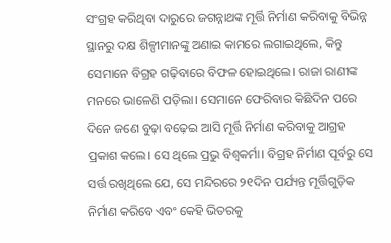ସଂଗ୍ରହ କରିଥିବା ଦାରୁରେ ଜଗନ୍ନାଥଙ୍କ ମୂର୍ତ୍ତି ନିର୍ମାଣ କରିବାକୁ ବିଭିନ୍ନ ସ୍ଥାନରୁ ଦକ୍ଷ ଶିଳ୍ପୀମାନଙ୍କୁ ଅଣାଇ କାମରେ ଲଗାଇଥିଲେ, କିନ୍ତୁ ସେମାନେ ବିଗ୍ରହ ଗଢ଼ିବାରେ ବିଫଳ ହୋଇଥିଲେ। ରାଜା ରାଣୀଙ୍କ ମନରେ ଭାଳେଣି ପଡ଼ିଲା। ସେମାନେ ଫେରିବାର କିଛିଦିନ ପରେ ଦିନେ ଜଣେ ବୁଢ଼ା ବଢ଼େଇ ଆସି ମୂର୍ତ୍ତି ନିର୍ମାଣ କରିବାକୁ ଆଗ୍ରହ ପ୍ରକାଶ କଲେ। ସେ ଥିଲେ ପ୍ରଭୁ ବିଶ୍ୱକର୍ମା। ବିଗ୍ରହ ନିର୍ମାଣ ପୂର୍ବରୁ ସେ ସର୍ତ୍ତ ରଖିଥିଲେ ଯେ, ସେ ମନ୍ଦିରରେ ୨୧ଦିନ ପର୍ଯ୍ୟନ୍ତ ମୂର୍ତ୍ତିଗୁଡ଼ିକ ନିର୍ମାଣ କରିବେ ଏବଂ କେହି ଭିତରକୁ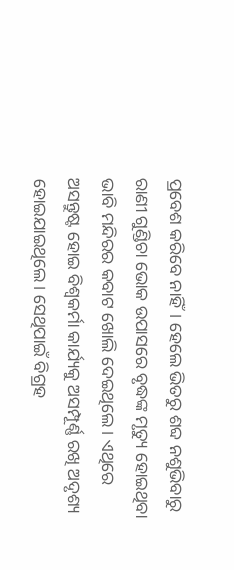ପ୍ରବେଶ କରିବେ ନାହିଁ। ହେଲେ ଭିତରୁ ଶବ୍ଦ ନଶୁଭିବା‌ରୁ ରାଣୀ ଗୁଣ୍ଡିଚା ଭୋକ ଉପାସରେ ବୃଦ୍ଧଙ୍କ ମୃତ୍ୟୁ ହୋଇଥିବା ଭାବି ମନ୍ଦିରର କବାଟ ଖୋଲି ଦେଇଥିଲେ। ଏଥିରେ ଅସନ୍ତୁଷ୍ଟ ହୋଇ ବିଶ୍ୱକର୍ମା କାର୍ଯ୍ୟକୁ ଅସମ୍ପୂର୍ଣ୍ଣ ରଖି ଅଦୃଶ୍ୟ ହୋଇଯାଇଥିଲେ। ସେଥିପାଇଁ ବିଗ୍ରହ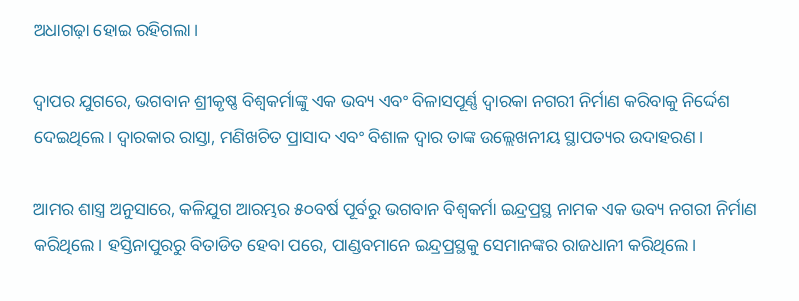ଅଧାଗଢ଼ା ହୋଇ ରହିଗଲା।

ଦ୍ୱାପର ଯୁଗରେ, ଭଗବାନ ଶ୍ରୀକୃଷ୍ଣ ବିଶ୍ୱକର୍ମାଙ୍କୁ ଏକ ଭବ୍ୟ ଏବଂ ବିଳାସପୂର୍ଣ୍ଣ ଦ୍ୱାରକା ନଗରୀ ନିର୍ମାଣ କରିବାକୁ ନିର୍ଦ୍ଦେଶ ଦେଇଥିଲେ। ଦ୍ୱାରକାର ରାସ୍ତା, ମଣିଖଚିତ ପ୍ରାସାଦ ଏବଂ ବିଶାଳ ଦ୍ୱାର ତାଙ୍କ ଉଲ୍ଲେଖନୀୟ ସ୍ଥାପତ୍ୟର ଉଦାହରଣ।

ଆମର ଶାସ୍ତ୍ର ଅନୁସାରେ, କଳିଯୁଗ ଆରମ୍ଭର ୫୦ବର୍ଷ ପୂର୍ବରୁ ଭଗବାନ ବିଶ୍ୱକର୍ମା ଇନ୍ଦ୍ରପ୍ରସ୍ଥ ନାମକ ଏକ ଭବ୍ୟ ନଗରୀ ନିର୍ମାଣ କରିଥିଲେ। ହସ୍ତିନାପୁରରୁ ବିତାଡିତ ହେବା ପରେ, ପାଣ୍ଡବମାନେ ଇନ୍ଦ୍ରପ୍ରସ୍ଥକୁ ସେମାନଙ୍କର ରାଜଧାନୀ କରିଥିଲେ।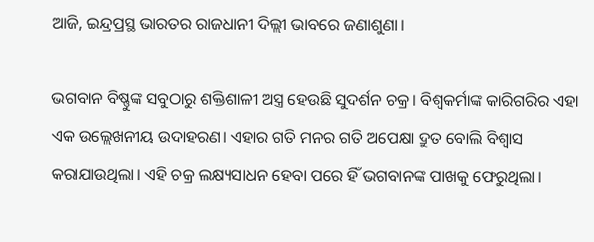ଆଜି, ଇନ୍ଦ୍ରପ୍ରସ୍ଥ ଭାରତର ରାଜଧାନୀ ଦିଲ୍ଲୀ ଭାବରେ ଜଣାଶୁଣା।

ଭଗବାନ ବିଷ୍ଣୁଙ୍କ ସବୁଠାରୁ ଶକ୍ତିଶାଳୀ ଅସ୍ତ୍ର ହେଉଛି ସୁଦର୍ଶନ ଚକ୍ର। ବିଶ୍ୱକର୍ମାଙ୍କ କାରିଗରିର ଏହା ଏକ ଉଲ୍ଲେଖନୀୟ ଉଦାହରଣ। ଏହାର ଗତି ମନର ଗତି ଅପେକ୍ଷା ଦ୍ରୁତ ବୋଲି ବିଶ୍ୱାସ କରାଯାଉଥିଲା। ଏହି ଚକ୍ର ଲକ୍ଷ୍ୟସାଧନ ହେବା ପରେ ହିଁ ଭଗବାନଙ୍କ ପାଖକୁ ଫେରୁଥିଲା।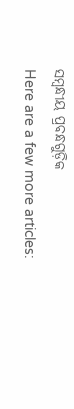ସମ୍ବନ୍ଧୀୟ ପ୍ରବନ୍ଧଗୁଡ଼ିକ
Here are a few more articles: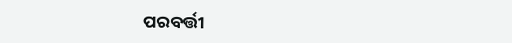ପରବର୍ତ୍ତୀ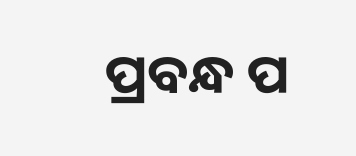ପ୍ରବନ୍ଧ ପ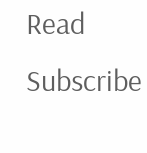Read
Subscribe